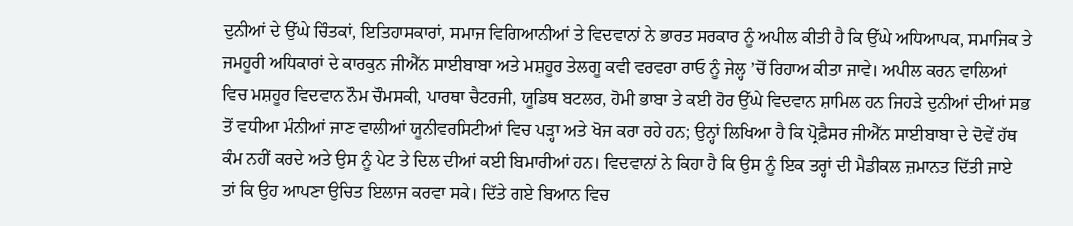ਦੁਨੀਆਂ ਦੇ ਉੱਘੇ ਚਿੰਤਕਾਂ, ਇਤਿਹਾਸਕਾਰਾਂ, ਸਮਾਜ ਵਿਗਿਆਨੀਆਂ ਤੇ ਵਿਦਵਾਨਾਂ ਨੇ ਭਾਰਤ ਸਰਕਾਰ ਨੂੰ ਅਪੀਲ ਕੀਤੀ ਹੈ ਕਿ ਉੱਘੇ ਅਧਿਆਪਕ, ਸਮਾਜਿਕ ਤੇ ਜਮਹੂਰੀ ਅਧਿਕਾਰਾਂ ਦੇ ਕਾਰਕੁਨ ਜੀਐੱਨ ਸਾਈਬਾਬਾ ਅਤੇ ਮਸ਼ਹੂਰ ਤੇਲਗੂ ਕਵੀ ਵਰਵਰਾ ਰਾਓ ਨੂੰ ਜੇਲ੍ਹ ’ਚੋਂ ਰਿਹਾਅ ਕੀਤਾ ਜਾਵੇ। ਅਪੀਲ ਕਰਨ ਵਾਲਿਆਂ ਵਿਚ ਮਸ਼ਹੂਰ ਵਿਦਵਾਨ ਨੌਮ ਚੌਮਸਕੀ, ਪਾਰਥਾ ਚੈਟਰਜੀ, ਯੂਡਿਥ ਬਟਲਰ, ਹੋਮੀ ਭਾਬਾ ਤੇ ਕਈ ਹੋਰ ਉੱਘੇ ਵਿਦਵਾਨ ਸ਼ਾਮਿਲ ਹਨ ਜਿਹੜੇ ਦੁਨੀਆਂ ਦੀਆਂ ਸਭ ਤੋਂ ਵਧੀਆ ਮੰਨੀਆਂ ਜਾਣ ਵਾਲੀਆਂ ਯੂਨੀਵਰਸਿਟੀਆਂ ਵਿਚ ਪੜ੍ਹਾ ਅਤੇ ਖੋਜ ਕਰਾ ਰਹੇ ਹਨ; ਉਨ੍ਹਾਂ ਲਿਖਿਆ ਹੈ ਕਿ ਪ੍ਰੋਫ਼ੈਸਰ ਜੀਐੱਨ ਸਾਈਬਾਬਾ ਦੇ ਦੋਵੇਂ ਹੱਥ ਕੰਮ ਨਹੀਂ ਕਰਦੇ ਅਤੇ ਉਸ ਨੂੰ ਪੇਟ ਤੇ ਦਿਲ ਦੀਆਂ ਕਈ ਬਿਮਾਰੀਆਂ ਹਨ। ਵਿਦਵਾਨਾਂ ਨੇ ਕਿਹਾ ਹੈ ਕਿ ਉਸ ਨੂੰ ਇਕ ਤਰ੍ਹਾਂ ਦੀ ਮੈਡੀਕਲ ਜ਼ਮਾਨਤ ਦਿੱਤੀ ਜਾਏ ਤਾਂ ਕਿ ਉਹ ਆਪਣਾ ਉਚਿਤ ਇਲਾਜ ਕਰਵਾ ਸਕੇ। ਦਿੱਤੇ ਗਏ ਬਿਆਨ ਵਿਚ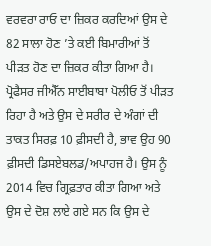ਵਰਵਰਾ ਰਾਓ ਦਾ ਜ਼ਿਕਰ ਕਰਦਿਆਂ ਉਸ ਦੇ 82 ਸਾਲਾ ਹੋਣ ’ਤੇ ਕਈ ਬਿਮਾਰੀਆਂ ਤੋਂ ਪੀੜਤ ਹੋਣ ਦਾ ਜ਼ਿਕਰ ਕੀਤਾ ਗਿਆ ਹੈ।
ਪ੍ਰੋਫੈਸਰ ਜੀਐੱਨ ਸਾਈਬਾਬਾ ਪੋਲੀਓ ਤੋਂ ਪੀੜਤ ਰਿਹਾ ਹੈ ਅਤੇ ਉਸ ਦੇ ਸਰੀਰ ਦੇ ਅੰਗਾਂ ਦੀ ਤਾਕਤ ਸਿਰਫ਼ 10 ਫ਼ੀਸਦੀ ਹੈ, ਭਾਵ ਉਹ 90 ਫ਼ੀਸਦੀ ਡਿਸਏਬਲਡ/ਅਪਾਹਜ ਹੈ। ਉਸ ਨੂੰ 2014 ਵਿਚ ਗ੍ਰਿਫ਼ਤਾਰ ਕੀਤਾ ਗਿਆ ਅਤੇ ਉਸ ਦੇ ਦੋਸ਼ ਲਾਏ ਗਏ ਸਨ ਕਿ ਉਸ ਦੇ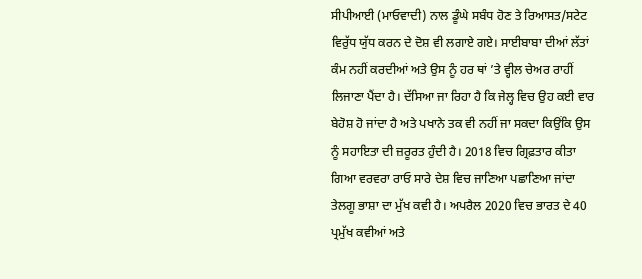ਸੀਪੀਆਈ (ਮਾਓਵਾਦੀ) ਨਾਲ ਡੂੰਘੇ ਸਬੰਧ ਹੋਣ ਤੇ ਰਿਆਸਤ/ਸਟੇਟ ਵਿਰੁੱਧ ਯੁੱਧ ਕਰਨ ਦੇ ਦੋਸ਼ ਵੀ ਲਗਾਏ ਗਏ। ਸਾਈਬਾਬਾ ਦੀਆਂ ਲੱਤਾਂ ਕੰਮ ਨਹੀਂ ਕਰਦੀਆਂ ਅਤੇ ਉਸ ਨੂੰ ਹਰ ਥਾਂ ’ਤੇ ਵ੍ਹੀਲ ਚੇਅਰ ਰਾਹੀਂ ਲਿਜਾਣਾ ਪੈਂਦਾ ਹੈ। ਦੱਸਿਆ ਜਾ ਰਿਹਾ ਹੈ ਕਿ ਜੇਲ੍ਹ ਵਿਚ ਉਹ ਕਈ ਵਾਰ ਬੇਹੋਸ਼ ਹੋ ਜਾਂਦਾ ਹੈ ਅਤੇ ਪਖਾਨੇ ਤਕ ਵੀ ਨਹੀਂ ਜਾ ਸਕਦਾ ਕਿਉਂਕਿ ਉਸ ਨੂੰ ਸਹਾਇਤਾ ਦੀ ਜ਼ਰੂਰਤ ਹੁੰਦੀ ਹੈ। 2018 ਵਿਚ ਗ੍ਰਿਫ਼ਤਾਰ ਕੀਤਾ ਗਿਆ ਵਰਵਰਾ ਰਾਓ ਸਾਰੇ ਦੇਸ਼ ਵਿਚ ਜਾਣਿਆ ਪਛਾਣਿਆ ਜਾਂਦਾ ਤੇਲਗੂ ਭਾਸ਼ਾ ਦਾ ਮੁੱਖ ਕਵੀ ਹੈ। ਅਪਰੈਲ 2020 ਵਿਚ ਭਾਰਤ ਦੇ 40 ਪ੍ਰਮੁੱਖ ਕਵੀਆਂ ਅਤੇ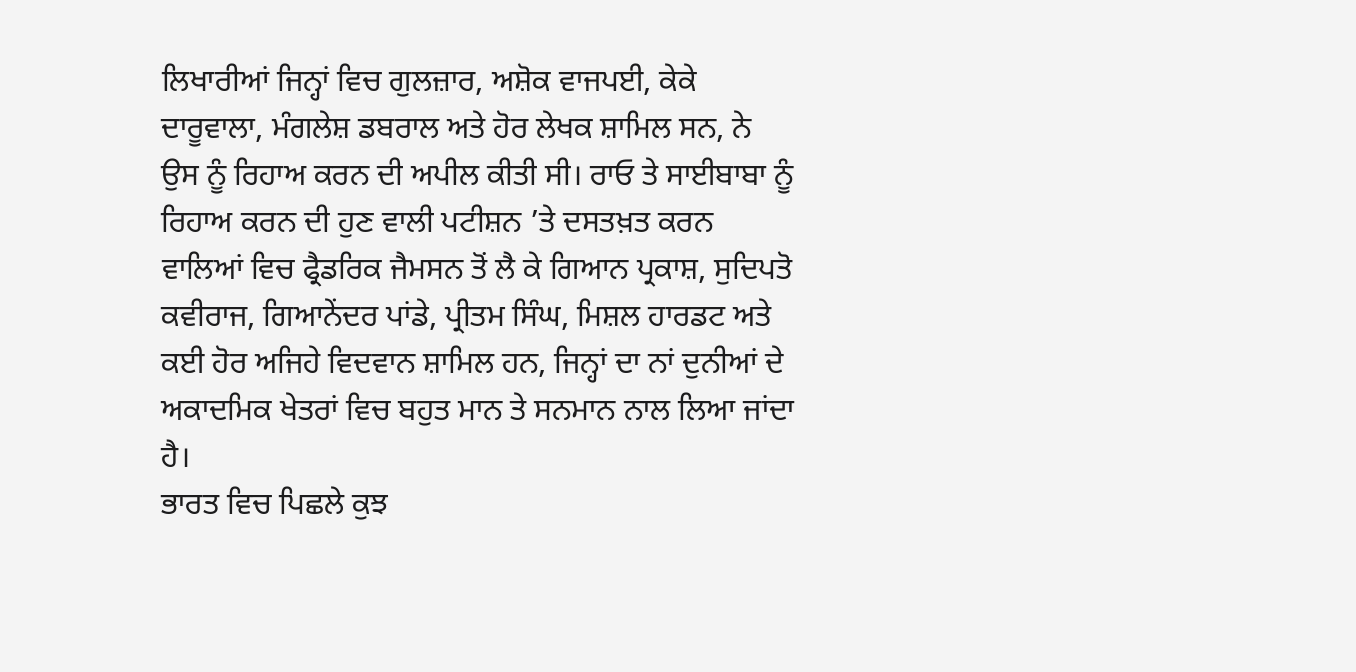ਲਿਖਾਰੀਆਂ ਜਿਨ੍ਹਾਂ ਵਿਚ ਗੁਲਜ਼ਾਰ, ਅਸ਼ੋਕ ਵਾਜਪਈ, ਕੇਕੇ ਦਾਰੂਵਾਲਾ, ਮੰਗਲੇਸ਼ ਡਬਰਾਲ ਅਤੇ ਹੋਰ ਲੇਖਕ ਸ਼ਾਮਿਲ ਸਨ, ਨੇ ਉਸ ਨੂੰ ਰਿਹਾਅ ਕਰਨ ਦੀ ਅਪੀਲ ਕੀਤੀ ਸੀ। ਰਾਓ ਤੇ ਸਾਈਬਾਬਾ ਨੂੰ ਰਿਹਾਅ ਕਰਨ ਦੀ ਹੁਣ ਵਾਲੀ ਪਟੀਸ਼ਨ ’ਤੇ ਦਸਤਖ਼ਤ ਕਰਨ ਵਾਲਿਆਂ ਵਿਚ ਫ੍ਰੈਡਰਿਕ ਜੈਮਸਨ ਤੋਂ ਲੈ ਕੇ ਗਿਆਨ ਪ੍ਰਕਾਸ਼, ਸੁਦਿਪਤੋ ਕਵੀਰਾਜ, ਗਿਆਨੇਂਦਰ ਪਾਂਡੇ, ਪ੍ਰੀਤਮ ਸਿੰਘ, ਮਿਸ਼ਲ ਹਾਰਡਟ ਅਤੇ ਕਈ ਹੋਰ ਅਜਿਹੇ ਵਿਦਵਾਨ ਸ਼ਾਮਿਲ ਹਨ, ਜਿਨ੍ਹਾਂ ਦਾ ਨਾਂ ਦੁਨੀਆਂ ਦੇ ਅਕਾਦਮਿਕ ਖੇਤਰਾਂ ਵਿਚ ਬਹੁਤ ਮਾਨ ਤੇ ਸਨਮਾਨ ਨਾਲ ਲਿਆ ਜਾਂਦਾ ਹੈ।
ਭਾਰਤ ਵਿਚ ਪਿਛਲੇ ਕੁਝ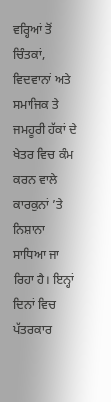ਵਰ੍ਹਿਆਂ ਤੋਂ ਚਿੰਤਕਾਂ, ਵਿਦਵਾਨਾਂ ਅਤੇ ਸਮਾਜਿਕ ਤੇ ਜਮਹੂਰੀ ਹੱਕਾਂ ਦੇ ਖੇਤਰ ਵਿਚ ਕੰਮ ਕਰਨ ਵਾਲੇ ਕਾਰਕੁਨਾਂ ’ਤੇ ਨਿਸ਼ਾਨਾ ਸਾਧਿਆ ਜਾ ਰਿਹਾ ਹੈ। ਇਨ੍ਹਾਂ ਦਿਨਾਂ ਵਿਚ ਪੱਤਰਕਾਰ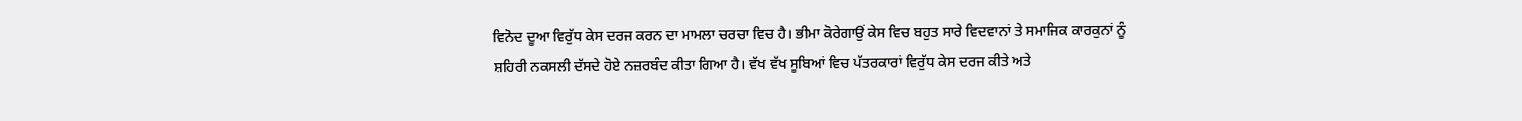ਵਿਨੋਦ ਦੂਆ ਵਿਰੁੱਧ ਕੇਸ ਦਰਜ ਕਰਨ ਦਾ ਮਾਮਲਾ ਚਰਚਾ ਵਿਚ ਹੈ। ਭੀਮਾ ਕੋਰੇਗਾਉਂ ਕੇਸ ਵਿਚ ਬਹੁਤ ਸਾਰੇ ਵਿਦਵਾਨਾਂ ਤੇ ਸਮਾਜਿਕ ਕਾਰਕੁਨਾਂ ਨੂੰ ਸ਼ਹਿਰੀ ਨਕਸਲੀ ਦੱਸਦੇ ਹੋਏ ਨਜ਼ਰਬੰਦ ਕੀਤਾ ਗਿਆ ਹੈ। ਵੱਖ ਵੱਖ ਸੂਬਿਆਂ ਵਿਚ ਪੱਤਰਕਾਰਾਂ ਵਿਰੁੱਧ ਕੇਸ ਦਰਜ ਕੀਤੇ ਅਤੇ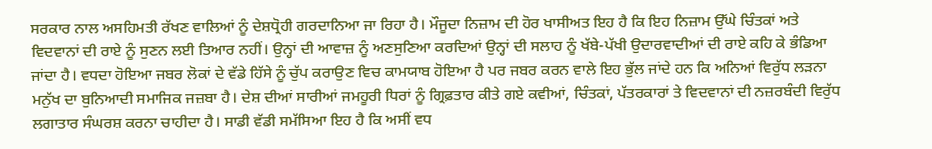ਸਰਕਾਰ ਨਾਲ ਅਸਹਿਮਤੀ ਰੱਖਣ ਵਾਲਿਆਂ ਨੂੰ ਦੇਸ਼ਧ੍ਰੋਹੀ ਗਰਦਾਨਿਆ ਜਾ ਰਿਹਾ ਹੈ। ਮੌਜੂਦਾ ਨਿਜ਼ਾਮ ਦੀ ਹੋਰ ਖਾਸੀਅਤ ਇਹ ਹੈ ਕਿ ਇਹ ਨਿਜ਼ਾਮ ਉੱਘੇ ਚਿੰਤਕਾਂ ਅਤੇ ਵਿਦਵਾਨਾਂ ਦੀ ਰਾਏ ਨੂੰ ਸੁਣਨ ਲਈ ਤਿਆਰ ਨਹੀਂ। ਉਨ੍ਹਾਂ ਦੀ ਆਵਾਜ਼ ਨੂੰ ਅਣਸੁਣਿਆ ਕਰਦਿਆਂ ਉਨ੍ਹਾਂ ਦੀ ਸਲਾਹ ਨੂੰ ਖੱਬੇ-ਪੱਖੀ ਉਦਾਰਵਾਦੀਆਂ ਦੀ ਰਾਏ ਕਹਿ ਕੇ ਭੰਡਿਆ ਜਾਂਦਾ ਹੈ। ਵਧਦਾ ਹੋਇਆ ਜਬਰ ਲੋਕਾਂ ਦੇ ਵੱਡੇ ਹਿੱਸੇ ਨੂੰ ਚੁੱਪ ਕਰਾਉਣ ਵਿਚ ਕਾਮਯਾਬ ਹੋਇਆ ਹੈ ਪਰ ਜਬਰ ਕਰਨ ਵਾਲੇ ਇਹ ਭੁੱਲ ਜਾਂਦੇ ਹਨ ਕਿ ਅਨਿਆਂ ਵਿਰੁੱਧ ਲੜਨਾ ਮਨੁੱਖ ਦਾ ਬੁਨਿਆਦੀ ਸਮਾਜਿਕ ਜਜ਼ਬਾ ਹੈ। ਦੇਸ਼ ਦੀਆਂ ਸਾਰੀਆਂ ਜਮਹੂਰੀ ਧਿਰਾਂ ਨੂੰ ਗ੍ਰਿਫ਼ਤਾਰ ਕੀਤੇ ਗਏ ਕਵੀਆਂ, ਚਿੰਤਕਾਂ, ਪੱਤਰਕਾਰਾਂ ਤੇ ਵਿਦਵਾਨਾਂ ਦੀ ਨਜ਼ਰਬੰਦੀ ਵਿਰੁੱਧ ਲਗਾਤਾਰ ਸੰਘਰਸ਼ ਕਰਨਾ ਚਾਹੀਦਾ ਹੈ। ਸਾਡੀ ਵੱਡੀ ਸਮੱਸਿਆ ਇਹ ਹੈ ਕਿ ਅਸੀਂ ਵਧ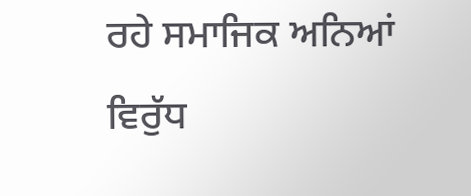ਰਹੇ ਸਮਾਜਿਕ ਅਨਿਆਂ ਵਿਰੁੱਧ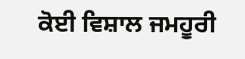ਕੋਈ ਵਿਸ਼ਾਲ ਜਮਹੂਰੀ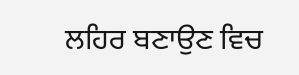ਲਹਿਰ ਬਣਾਉਣ ਵਿਚ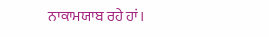ਨਾਕਾਮਯਾਬ ਰਹੇ ਹਾਂ।